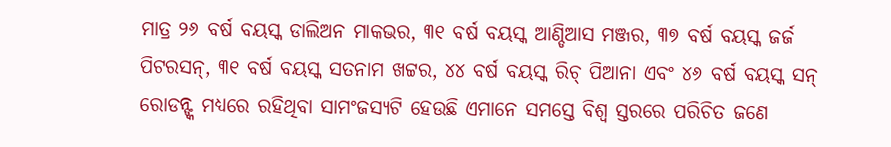ମାତ୍ର ୨୬ ବର୍ଷ ବୟସ୍କ ଡାଲିଅନ ମାକଭର, ୩୧ ବର୍ଷ ବୟସ୍କ ଆଣ୍ଡିଆସ ମଞ୍ଜର, ୩୭ ବର୍ଷ ବୟସ୍କ ଜର୍ଜ ପିଟରସନ୍, ୩୧ ବର୍ଷ ବୟସ୍କ ସତନାମ ଖଟ୍ଟର, ୪୪ ବର୍ଷ ବୟସ୍କ ରିଚ୍ ପିଆନା ଏବଂ ୪୬ ବର୍ଷ ବୟସ୍କ ସନ୍ ରୋଡନ୍ଙ୍କ ମଧ୍ୟରେ ରହିଥିବା ସାମଂଜସ୍ୟଟି ହେଉଛି ଏମାନେ ସମସ୍ତେ ବିଶ୍ବ ସ୍ତରରେ ପରିଚିତ ଜଣେ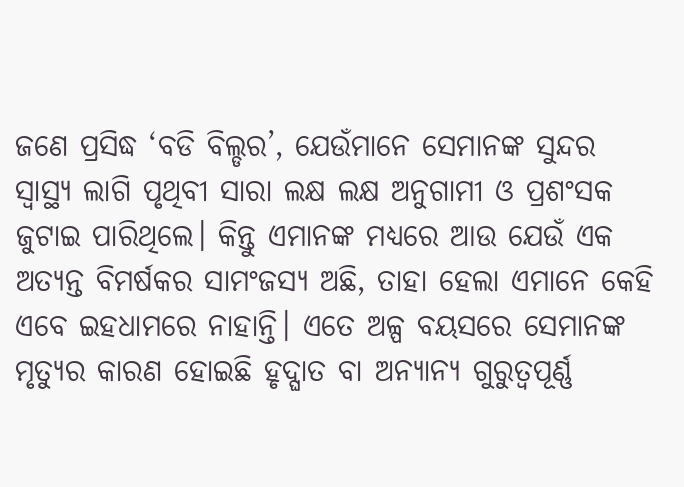ଜଣେ ପ୍ରସିଦ୍ଧ ‘ବଡି ବିଲ୍ଡର’, ଯେଉଁମାନେ ସେମାନଙ୍କ ସୁନ୍ଦର ସ୍ବାସ୍ଥ୍ୟ ଲାଗି ପୃଥିବୀ ସାରା ଲକ୍ଷ ଲକ୍ଷ ଅନୁଗାମୀ ଓ ପ୍ରଶଂସକ ଜୁଟାଇ ପାରିଥିଲେ। କିନ୍ତୁ ଏମାନଙ୍କ ମଧ୍ୟରେ ଆଉ ଯେଉଁ ଏକ ଅତ୍ୟନ୍ତ ବିମର୍ଷକର ସାମଂଜସ୍ୟ ଅଛି, ତାହା ହେଲା ଏମାନେ କେହି ଏବେ ଇହଧାମରେ ନାହାନ୍ତି। ଏତେ ଅଳ୍ପ ବୟସରେ ସେମାନଙ୍କ ମୃତ୍ୟୁର କାରଣ ହୋଇଛି ହୃଦ୍ଘାତ ବା ଅନ୍ୟାନ୍ୟ ଗୁରୁତ୍ବପୂର୍ଣ୍ଣ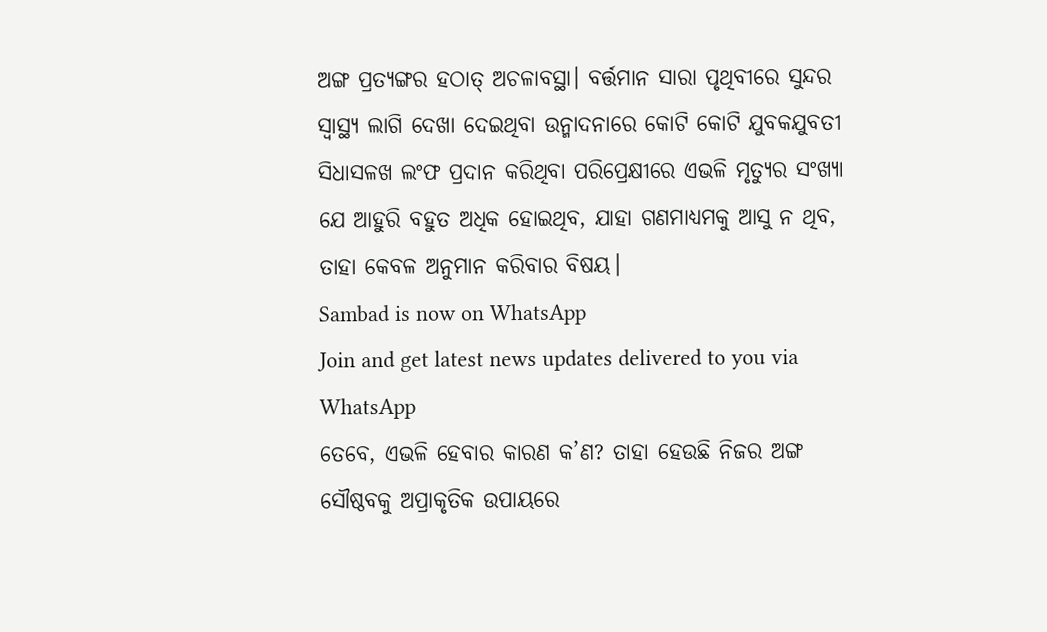ଅଙ୍ଗ ପ୍ରତ୍ୟଙ୍ଗର ହଠାତ୍ ଅଚଳାବସ୍ଥା। ବର୍ତ୍ତମାନ ସାରା ପୃଥିବୀରେ ସୁନ୍ଦର ସ୍ବାସ୍ଥ୍ୟ ଲାଗି ଦେଖା ଦେଇଥିବା ଉନ୍ମାଦନାରେ କୋଟି କୋଟି ଯୁବକଯୁବତୀ ସିଧାସଳଖ ଲଂଫ ପ୍ରଦାନ କରିଥିବା ପରିପ୍ରେକ୍ଷୀରେ ଏଭଳି ମୃତ୍ୟୁର ସଂଖ୍ୟା ଯେ ଆହୁରି ବହୁତ ଅଧିକ ହୋଇଥିବ, ଯାହା ଗଣମାଧ୍ୟମକୁ ଆସୁ ନ ଥିବ, ତାହା କେବଳ ଅନୁମାନ କରିବାର ବିଷୟ।
Sambad is now on WhatsApp
Join and get latest news updates delivered to you via WhatsApp
ତେବେ, ଏଭଳି ହେବାର କାରଣ କ’ଣ? ତାହା ହେଉଛି ନିଜର ଅଙ୍ଗ ସୌଷ୍ଠବକୁ ଅପ୍ରାକୃତିକ ଉପାୟରେ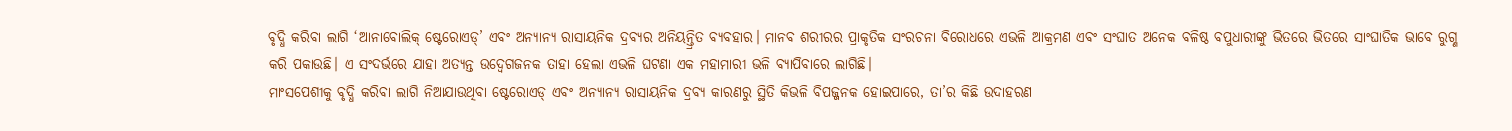ବୃଦ୍ଧି କରିବା ଲାଗି ‘ଆନାବୋଲିକ୍ ଷ୍ଟେରୋଏଡ୍’ ଏବଂ ଅନ୍ୟାନ୍ୟ ରାସାୟନିକ ଦ୍ରବ୍ୟର ଅନିୟନ୍ତ୍ରିତ ବ୍ୟବହାର। ମାନବ ଶରୀରର ପ୍ରାକୃତିକ ସଂରଚନା ବିରୋଧରେ ଏଭଳି ଆକ୍ରମଣ ଏବଂ ସଂଘାତ ଅନେକ ବଳିଷ୍ଠ ବପୁଧାରୀଙ୍କୁ ଭିତରେ ଭିତରେ ସାଂଘାତିକ ଭାବେ ରୁଗ୍ଣ କରି ପକାଉଛି। ଏ ସଂଦର୍ଭରେ ଯାହା ଅତ୍ୟନ୍ତ ଉଦ୍ବେଗଜନକ ତାହା ହେଲା ଏଭଳି ଘଟଣା ଏକ ମହାମାରୀ ଭଳି ବ୍ୟାପିବାରେ ଲାଗିଛି।
ମାଂସପେଶୀକୁ ବୃଦ୍ଧି କରିବା ଲାଗି ନିଆଯାଉଥିବା ଷ୍ଟେରୋଏଡ୍ ଏବଂ ଅନ୍ୟାନ୍ୟ ରାସାୟନିକ ଦ୍ରବ୍ୟ କାରଣରୁ ସ୍ଥିତି କିଭଳି ବିପଜ୍ଜନକ ହୋଇପାରେ, ତା’ର କିଛି ଉଦାହରଣ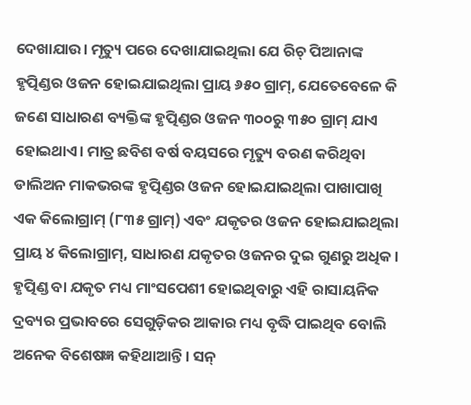ଦେଖାଯାଉ। ମୃତ୍ୟୁ ପରେ ଦେଖାଯାଇଥିଲା ଯେ ରିଚ୍ ପିଆନାଙ୍କ ହୃତ୍ପିଣ୍ଡର ଓଜନ ହୋଇଯାଇଥିଲା ପ୍ରାୟ ୬୫୦ ଗ୍ରାମ୍, ଯେତେବେଳେ କି ଜଣେ ସାଧାରଣ ବ୍ୟକ୍ତିଙ୍କ ହୃତ୍ପିଣ୍ଡର ଓଜନ ୩୦୦ରୁ ୩୫୦ ଗ୍ରାମ୍ ଯାଏ ହୋଇଥାଏ। ମାତ୍ର ଛବିଶ ବର୍ଷ ବୟସରେ ମୃତ୍ୟୁ ବରଣ କରିଥିବା ଡାଲିଅନ ମାକଭରଙ୍କ ହୃତ୍ପିଣ୍ଡର ଓଜନ ହୋଇଯାଇଥିଲା ପାଖାପାଖି ଏକ କିଲୋଗ୍ରାମ୍ (୮୩୫ ଗ୍ରାମ୍) ଏବଂ ଯକୃତର ଓଜନ ହୋଇଯାଇଥିଲା ପ୍ରାୟ ୪ କିଲୋଗ୍ରାମ୍, ସାଧାରଣ ଯକୃତର ଓଜନର ଦୁଇ ଗୁଣରୁ ଅଧିକ। ହୃତ୍ପିଣ୍ଡ ବା ଯକୃତ ମଧ୍ୟ ମାଂସପେଶୀ ହୋଇଥିବାରୁ ଏହି ରାସାୟନିକ ଦ୍ରବ୍ୟର ପ୍ରଭାବରେ ସେଗୁଡ଼ିକର ଆକାର ମଧ୍ୟ ବୃଦ୍ଧି ପାଇଥିବ ବୋଲି ଅନେକ ବିଶେଷଜ୍ଞ କହିଥାଆନ୍ତି। ସନ୍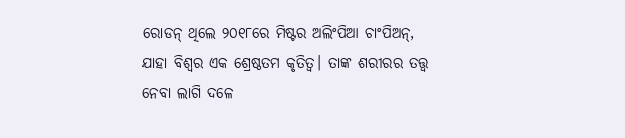ରୋଡନ୍ ଥିଲେ ୨୦୧୮ରେ ମିଷ୍ଟର ଅଲିଂପିଆ ଚାଂପିଅନ୍, ଯାହା ବିଶ୍ବର ଏକ ଶ୍ରେଷ୍ଠତମ କୃତିତ୍ବ। ତାଙ୍କ ଶରୀରର ତତ୍ତ୍ବ ନେବା ଲାଗି ଦଳେ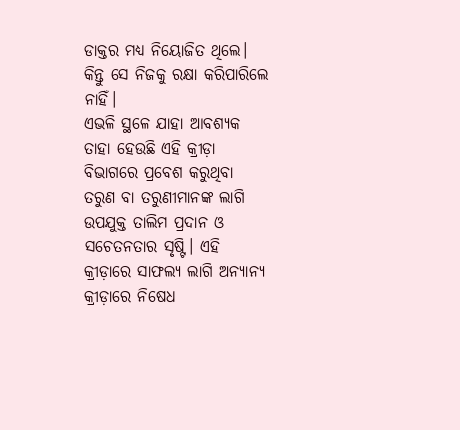ଡାକ୍ତର ମଧ୍ୟ ନିୟୋଜିତ ଥିଲେ। କିନ୍ତୁ ସେ ନିଜକୁ ରକ୍ଷା କରିପାରିଲେ ନାହିଁ।
ଏଭଳି ସ୍ଥଳେ ଯାହା ଆବଶ୍ୟକ ତାହା ହେଉଛି ଏହି କ୍ରୀଡ଼ା ବିଭାଗରେ ପ୍ରବେଶ କରୁଥିବା ତରୁଣ ବା ତରୁଣୀମାନଙ୍କ ଲାଗି ଉପଯୁକ୍ତ ତାଲିମ ପ୍ରଦାନ ଓ ସଚେତନତାର ସୃଷ୍ଟି। ଏହି କ୍ରୀଡ଼ାରେ ସାଫଲ୍ୟ ଲାଗି ଅନ୍ୟାନ୍ୟ କ୍ରୀଡ଼ାରେ ନିଷେଧ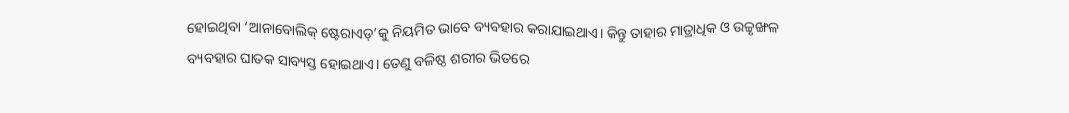ହୋଇଥିବା ‘ଆନାବୋଲିକ୍ ଷ୍ଟେରାଏଡ୍’କୁ ନିୟମିତ ଭାବେ ବ୍ୟବହାର କରାଯାଇଥାଏ। କିନ୍ତୁ ତାହାର ମାତ୍ରାଧିକ ଓ ଉଚ୍ଚୃଙ୍ଖଳ ବ୍ୟବହାର ଘାତକ ସାବ୍ୟସ୍ତ ହୋଇଥାଏ। ତେଣୁ ବଳିଷ୍ଠ ଶରୀର ଭିତରେ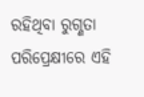ରହିଥିବା ରୁଗ୍ଣତା ପରିପ୍ରେକ୍ଷୀରେ ଏହି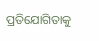ପ୍ରତିଯୋଗିତାକୁ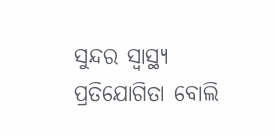ସୁନ୍ଦର ସ୍ବାସ୍ଥ୍ୟ ପ୍ରତିଯୋଗିତା ବୋଲି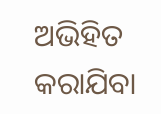ଅଭିହିତ କରାଯିବା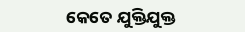କେତେ ଯୁକ୍ତିଯୁକ୍ତ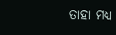ତାହା ମଧ୍ୟ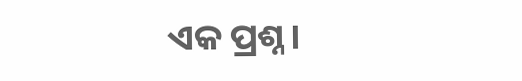ଏକ ପ୍ରଶ୍ନ।